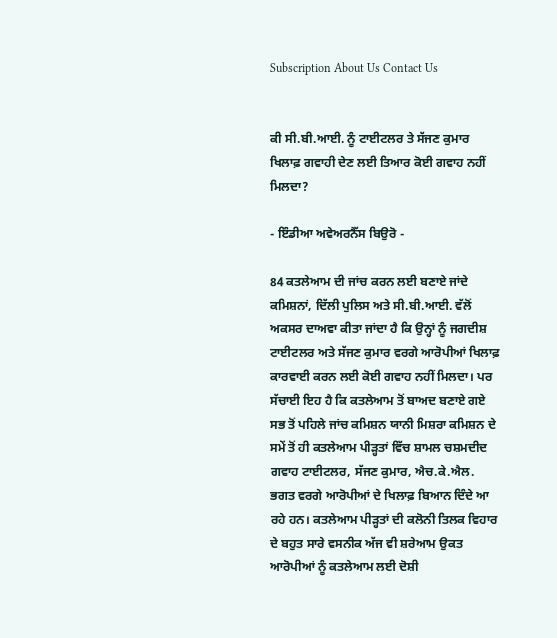Subscription About Us Contact Us


ਕੀ ਸੀ.ਬੀ.ਆਈ. ਨੂੰ ਟਾਈਟਲਰ ਤੇ ਸੱਜਣ ਕੁਮਾਰ ਖਿਲਾਫ਼ ਗਵਾਹੀ ਦੇਣ ਲਈ ਤਿਆਰ ਕੋਈ ਗਵਾਹ ਨਹੀਂ ਮਿਲਦਾ?

- ਇੰਡੀਆ ਅਵੇਅਰਨੈੱਸ ਬਿਉਰੋ -

84 ਕਤਲੇਆਮ ਦੀ ਜਾਂਚ ਕਰਨ ਲਈ ਬਣਾਏ ਜਾਂਦੇ ਕਮਿਸ਼ਨਾਂ, ਦਿੱਲੀ ਪੁਲਿਸ ਅਤੇ ਸੀ.ਬੀ.ਆਈ. ਵੱਲੋਂ ਅਕਸਰ ਦਾਅਵਾ ਕੀਤਾ ਜਾਂਦਾ ਹੈ ਕਿ ਉਨ੍ਹਾਂ ਨੂੰ ਜਗਦੀਸ਼ ਟਾਈਟਲਰ ਅਤੇ ਸੱਜਣ ਕੁਮਾਰ ਵਰਗੇ ਆਰੋਪੀਆਂ ਖਿਲਾਫ਼ ਕਾਰਵਾਈ ਕਰਨ ਲਈ ਕੋਈ ਗਵਾਹ ਨਹੀਂ ਮਿਲਦਾ। ਪਰ ਸੱਚਾਈ ਇਹ ਹੈ ਕਿ ਕਤਲੇਆਮ ਤੋਂ ਬਾਅਦ ਬਣਾਏ ਗਏ ਸਭ ਤੋਂ ਪਹਿਲੇ ਜਾਂਚ ਕਮਿਸ਼ਨ ਯਾਨੀ ਮਿਸ਼ਰਾ ਕਮਿਸ਼ਨ ਦੇ ਸਮੇਂ ਤੋਂ ਹੀ ਕਤਲੇਆਮ ਪੀੜ੍ਹਤਾਂ ਵਿੱਚ ਸ਼ਾਮਲ ਚਸ਼ਮਦੀਦ ਗਵਾਹ ਟਾਈਟਲਰ, ਸੱਜਣ ਕੁਮਾਰ, ਐਚ.ਕੇ.ਐਲ. ਭਗਤ ਵਰਗੇ ਆਰੋਪੀਆਂ ਦੇ ਖਿਲਾਫ਼ ਬਿਆਨ ਦਿੰਦੇ ਆ ਰਹੇ ਹਨ। ਕਤਲੇਆਮ ਪੀੜ੍ਹਤਾਂ ਦੀ ਕਲੋਨੀ ਤਿਲਕ ਵਿਹਾਰ ਦੇ ਬਹੁਤ ਸਾਰੇ ਵਸਨੀਕ ਅੱਜ ਵੀ ਸ਼ਰੇਆਮ ਉਕਤ ਆਰੋਪੀਆਂ ਨੂੰ ਕਤਲੇਆਮ ਲਈ ਦੋਸ਼ੀ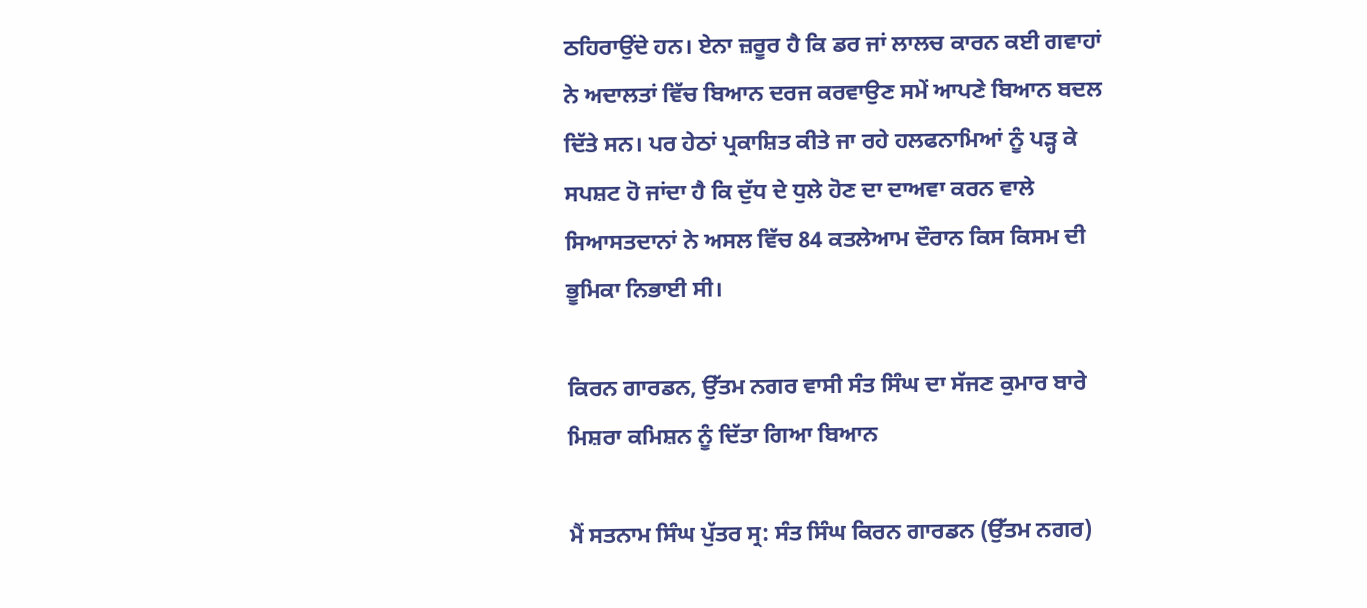ਠਹਿਰਾਉਂਦੇ ਹਨ। ਏਨਾ ਜ਼ਰੂਰ ਹੈ ਕਿ ਡਰ ਜਾਂ ਲਾਲਚ ਕਾਰਨ ਕਈ ਗਵਾਹਾਂ ਨੇ ਅਦਾਲਤਾਂ ਵਿੱਚ ਬਿਆਨ ਦਰਜ ਕਰਵਾਉਣ ਸਮੇਂ ਆਪਣੇ ਬਿਆਨ ਬਦਲ ਦਿੱਤੇ ਸਨ। ਪਰ ਹੇਠਾਂ ਪ੍ਰਕਾਸ਼ਿਤ ਕੀਤੇ ਜਾ ਰਹੇ ਹਲਫਨਾਮਿਆਂ ਨੂੰ ਪੜ੍ਹ ਕੇ ਸਪਸ਼ਟ ਹੋ ਜਾਂਦਾ ਹੈ ਕਿ ਦੁੱਧ ਦੇ ਧੁਲੇ ਹੋਣ ਦਾ ਦਾਅਵਾ ਕਰਨ ਵਾਲੇ ਸਿਆਸਤਦਾਨਾਂ ਨੇ ਅਸਲ ਵਿੱਚ 84 ਕਤਲੇਆਮ ਦੌਰਾਨ ਕਿਸ ਕਿਸਮ ਦੀ ਭੂਮਿਕਾ ਨਿਭਾਈ ਸੀ।

ਕਿਰਨ ਗਾਰਡਨ, ਉੱਤਮ ਨਗਰ ਵਾਸੀ ਸੰਤ ਸਿੰਘ ਦਾ ਸੱਜਣ ਕੁਮਾਰ ਬਾਰੇ ਮਿਸ਼ਰਾ ਕਮਿਸ਼ਨ ਨੂੰ ਦਿੱਤਾ ਗਿਆ ਬਿਆਨ

ਮੈਂ ਸਤਨਾਮ ਸਿੰਘ ਪੁੱਤਰ ਸ੍ਰ: ਸੰਤ ਸਿੰਘ ਕਿਰਨ ਗਾਰਡਨ (ਉੱਤਮ ਨਗਰ)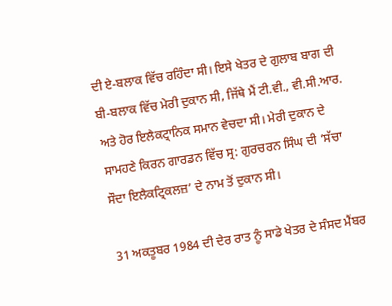ਦੀ ਏ-ਬਲਾਕ ਵਿੱਚ ਰਹਿੰਦਾ ਸੀ। ਇਸੇ ਖੇਤਰ ਦੇ ਗੁਲਾਬ ਬਾਗ ਦੀ ਬੀ-ਬਲਾਕ ਵਿੱਚ ਮੇਰੀ ਦੁਕਾਨ ਸੀ, ਜਿੱਥੇ ਮੈਂ ਟੀ.ਵੀ., ਵੀ.ਸੀ.ਆਰ. ਅਤੇ ਹੋਰ ਇਲੈਕਟ੍ਰਾਨਿਕ ਸਮਾਨ ਵੇਚਦਾ ਸੀ। ਮੇਰੀ ਦੁਕਾਨ ਦੇ ਸਾਮਹਣੇ ਕਿਰਨ ਗਾਰਡਨ ਵਿੱਚ ਸ੍ਰ: ਗੁਰਚਰਨ ਸਿੰਘ ਦੀ ‘ਸੱਚਾ ਸੌਦਾ ਇਲੈਕਟ੍ਰਿਕਲਜ਼’ ਦੇ ਨਾਮ ਤੋਂ ਦੁਕਾਨ ਸੀ।

31 ਅਕਤੂਬਰ 1984 ਦੀ ਦੇਰ ਰਾਤ ਨੂੰ ਸਾਡੇ ਖੇਤਰ ਦੇ ਸੰਸਦ ਮੈਂਬਰ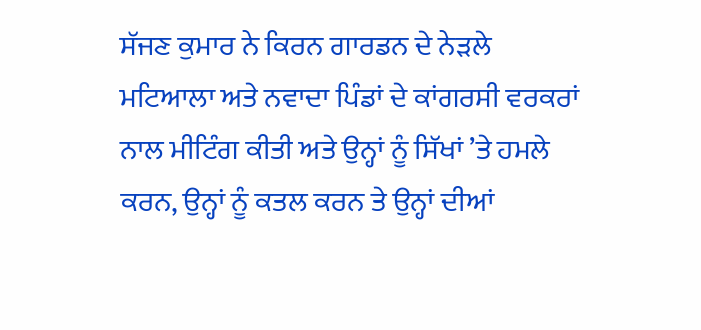ਸੱਜਣ ਕੁਮਾਰ ਨੇ ਕਿਰਨ ਗਾਰਡਨ ਦੇ ਨੇੜਲੇ ਮਟਿਆਲਾ ਅਤੇ ਨਵਾਦਾ ਪਿੰਡਾਂ ਦੇ ਕਾਂਗਰਸੀ ਵਰਕਰਾਂ ਨਾਲ ਮੀਟਿੰਗ ਕੀਤੀ ਅਤੇ ਉਨ੍ਹਾਂ ਨੂੰ ਸਿੱਖਾਂ ’ਤੇ ਹਮਲੇ ਕਰਨ, ਉਨ੍ਹਾਂ ਨੂੰ ਕਤਲ ਕਰਨ ਤੇ ਉਨ੍ਹਾਂ ਦੀਆਂ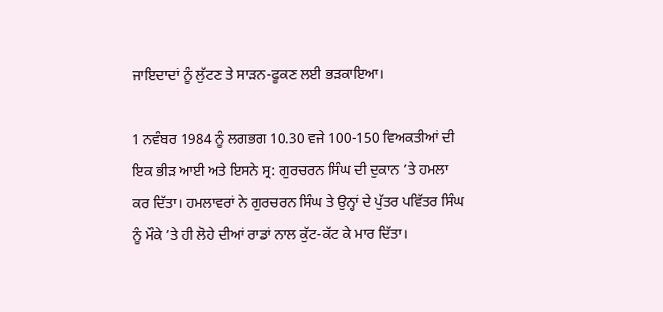ਜਾਇਦਾਦਾਂ ਨੂੰ ਲੁੱਟਣ ਤੇ ਸਾੜਨ-ਫੂਕਣ ਲਈ ਭੜਕਾਇਆ।

1 ਨਵੰਬਰ 1984 ਨੂੰ ਲਗਭਗ 10.30 ਵਜੇ 100-150 ਵਿਅਕਤੀਆਂ ਦੀ ਇਕ ਭੀੜ ਆਈ ਅਤੇ ਇਸਨੇ ਸ੍ਰ: ਗੁਰਚਰਨ ਸਿੰਘ ਦੀ ਦੁਕਾਨ ’ਤੇ ਹਮਲਾ ਕਰ ਦਿੱਤਾ। ਹਮਲਾਵਰਾਂ ਨੇ ਗੁਰਚਰਨ ਸਿੰਘ ਤੇ ਉਨ੍ਹਾਂ ਦੇ ਪੁੱਤਰ ਪਵਿੱਤਰ ਸਿੰਘ ਨੂੰ ਮੌਕੇ ’ਤੇ ਹੀ ਲੋਹੇ ਦੀਆਂ ਰਾਡਾਂ ਨਾਲ ਕੁੱਟ-ਕੱਟ ਕੇ ਮਾਰ ਦਿੱਤਾ।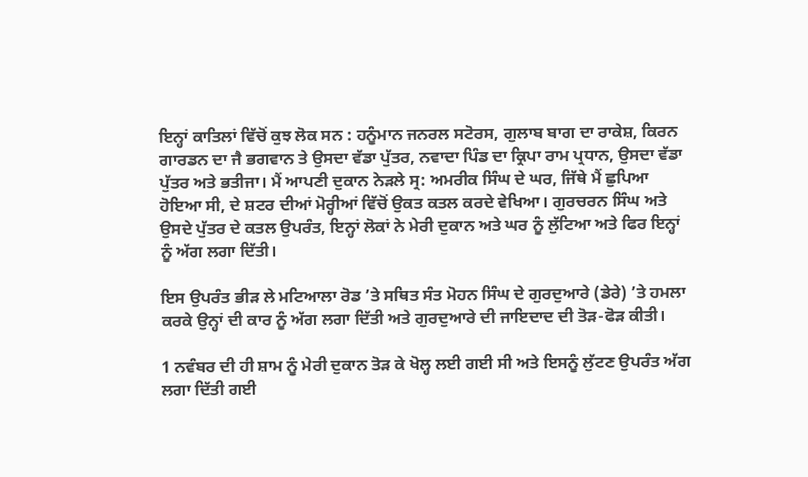ਇਨ੍ਹਾਂ ਕਾਤਿਲਾਂ ਵਿੱਚੋਂ ਕੁਝ ਲੋਕ ਸਨ : ਹਨੂੰਮਾਨ ਜਨਰਲ ਸਟੋਰਸ, ਗੁਲਾਬ ਬਾਗ ਦਾ ਰਾਕੇਸ਼, ਕਿਰਨ ਗਾਰਡਨ ਦਾ ਜੈ ਭਗਵਾਨ ਤੇ ਉਸਦਾ ਵੱਡਾ ਪੁੱਤਰ, ਨਵਾਦਾ ਪਿੰਡ ਦਾ ਕ੍ਰਿਪਾ ਰਾਮ ਪ੍ਰਧਾਨ, ਉਸਦਾ ਵੱਡਾ ਪੁੱਤਰ ਅਤੇ ਭਤੀਜਾ। ਮੈਂ ਆਪਣੀ ਦੁਕਾਨ ਨੇੜਲੇ ਸ੍ਰ: ਅਮਰੀਕ ਸਿੰਘ ਦੇ ਘਰ, ਜਿੱਥੇ ਮੈਂ ਛੁਪਿਆ ਹੋਇਆ ਸੀ, ਦੇ ਸ਼ਟਰ ਦੀਆਂ ਮੋਰ੍ਹੀਆਂ ਵਿੱਚੋਂ ਉਕਤ ਕਤਲ ਕਰਦੇ ਵੇਖਿਆ। ਗੁਰਚਰਨ ਸਿੰਘ ਅਤੇ ਉਸਦੇ ਪੁੱਤਰ ਦੇ ਕਤਲ ਉਪਰੰਤ, ਇਨ੍ਹਾਂ ਲੋਕਾਂ ਨੇ ਮੇਰੀ ਦੁਕਾਨ ਅਤੇ ਘਰ ਨੂੰ ਲੁੱਟਿਆ ਅਤੇ ਫਿਰ ਇਨ੍ਹਾਂ ਨੂੰ ਅੱਗ ਲਗਾ ਦਿੱਤੀ।

ਇਸ ਉਪਰੰਤ ਭੀੜ ਲੇ ਮਟਿਆਲਾ ਰੋਡ ’ਤੇ ਸਥਿਤ ਸੰਤ ਮੋਹਨ ਸਿੰਘ ਦੇ ਗੁਰਦੁਆਰੇ (ਡੇਰੇ) ’ਤੇ ਹਮਲਾ ਕਰਕੇ ਉਨ੍ਹਾਂ ਦੀ ਕਾਰ ਨੂੰ ਅੱਗ ਲਗਾ ਦਿੱਤੀ ਅਤੇ ਗੁਰਦੁਆਰੇ ਦੀ ਜਾਇਦਾਦ ਦੀ ਤੋੜ-ਫੋੜ ਕੀਤੀ।

1 ਨਵੰਬਰ ਦੀ ਹੀ ਸ਼ਾਮ ਨੂੰ ਮੇਰੀ ਦੁਕਾਨ ਤੋੜ ਕੇ ਖੋਲ੍ਹ ਲਈ ਗਈ ਸੀ ਅਤੇ ਇਸਨੂੰ ਲੁੱਟਣ ਉਪਰੰਤ ਅੱਗ ਲਗਾ ਦਿੱਤੀ ਗਈ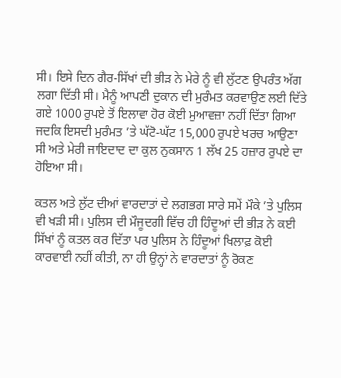ਸੀ। ਇਸੇ ਦਿਨ ਗੈਰ-ਸਿੱਖਾਂ ਦੀ ਭੀੜ ਨੇ ਮੇਰੇ ਨੂੰ ਵੀ ਲੁੱਟਣ ਉਪਰੰਤ ਅੱਗ ਲਗਾ ਦਿੱਤੀ ਸੀ। ਮੈਨੂੰ ਆਪਣੀ ਦੁਕਾਨ ਦੀ ਮੁਰੰਮਤ ਕਰਵਾਉਣ ਲਈ ਦਿੱਤੇ ਗਏ 1000 ਰੁਪਏ ਤੋਂ ਇਲਾਵਾ ਹੋਰ ਕੋਈ ਮੁਆਵਜ਼ਾ ਨਹੀਂ ਦਿੱਤਾ ਗਿਆ ਜਦਕਿ ਇਸਦੀ ਮੁਰੰਮਤ ’ਤੇ ਘੱਟੋ-ਘੱਟ 15,000 ਰੁਪਏ ਖਰਚ ਆਉਣਾ ਸੀ ਅਤੇ ਮੇਰੀ ਜਾਇਦਾਦ ਦਾ ਕੁਲ ਨੁਕਸਾਨ 1 ਲੱਖ 25 ਹਜ਼ਾਰ ਰੁਪਏ ਦਾ ਹੋਇਆ ਸੀ।

ਕਤਲ ਅਤੇ ਲੁੱਟ ਦੀਆਂ ਵਾਰਦਾਤਾਂ ਦੇ ਲਗਭਗ ਸਾਰੇ ਸਮੇਂ ਮੌਕੇ ’ਤੇ ਪੁਲਿਸ ਵੀ ਖੜੀ ਸੀ। ਪੁਲਿਸ ਦੀ ਮੌਜੂਦਗੀ ਵਿੱਚ ਹੀ ਹਿੰਦੂਆਂ ਦੀ ਭੀੜ ਨੇ ਕਈ ਸਿੱਖਾਂ ਨੂੰ ਕਤਲ ਕਰ ਦਿੱਤਾ ਪਰ ਪੁਲਿਸ ਨੇ ਹਿੰਦੂਆਂ ਖਿਲਾਫ਼ ਕੋਈ ਕਾਰਵਾਈ ਨਹੀਂ ਕੀਤੀ, ਨਾ ਹੀ ਉਨ੍ਹਾਂ ਨੇ ਵਾਰਦਾਤਾਂ ਨੂੰ ਰੋਕਣ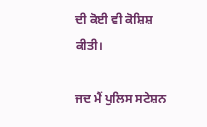ਦੀ ਕੋਈ ਵੀ ਕੋਸ਼ਿਸ਼ ਕੀਤੀ।

ਜਦ ਮੈਂ ਪੁਲਿਸ ਸਟੇਸ਼ਨ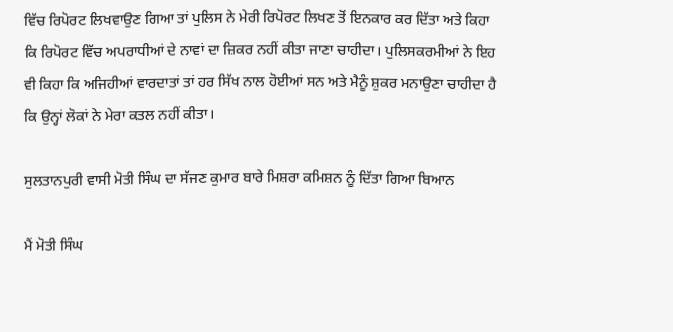ਵਿੱਚ ਰਿਪੋਰਟ ਲਿਖਵਾਉਣ ਗਿਆ ਤਾਂ ਪੁਲਿਸ ਨੇ ਮੇਰੀ ਰਿਪੋਰਟ ਲਿਖਣ ਤੋਂ ਇਨਕਾਰ ਕਰ ਦਿੱਤਾ ਅਤੇ ਕਿਹਾ ਕਿ ਰਿਪੋਰਟ ਵਿੱਚ ਅਪਰਾਧੀਆਂ ਦੇ ਨਾਵਾਂ ਦਾ ਜ਼ਿਕਰ ਨਹੀਂ ਕੀਤਾ ਜਾਣਾ ਚਾਹੀਦਾ। ਪੁਲਿਸਕਰਮੀਆਂ ਨੇ ਇਹ ਵੀ ਕਿਹਾ ਕਿ ਅਜਿਹੀਆਂ ਵਾਰਦਾਤਾਂ ਤਾਂ ਹਰ ਸਿੱਖ ਨਾਲ ਹੋਈਆਂ ਸਨ ਅਤੇ ਮੈਨੂੰ ਸ਼ੁਕਰ ਮਨਾਉਣਾ ਚਾਹੀਦਾ ਹੈ ਕਿ ਉਨ੍ਹਾਂ ਲੋਕਾਂ ਨੇ ਮੇਰਾ ਕਤਲ ਨਹੀਂ ਕੀਤਾ।

ਸੁਲਤਾਨਪੁਰੀ ਵਾਸੀ ਮੋਤੀ ਸਿੰਘ ਦਾ ਸੱਜਣ ਕੁਮਾਰ ਬਾਰੇ ਮਿਸ਼ਰਾ ਕਮਿਸ਼ਨ ਨੂੰ ਦਿੱਤਾ ਗਿਆ ਬਿਆਨ

ਮੈਂ ਮੋਤੀ ਸਿੰਘ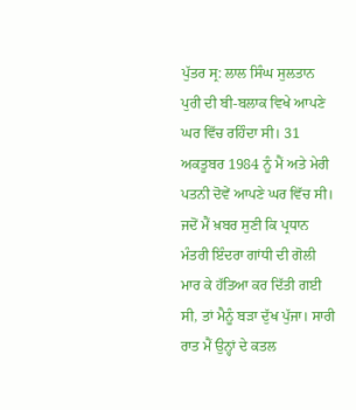ਪੁੱਤਰ ਸ੍ਰ: ਲਾਲ ਸਿੰਘ ਸੁਲਤਾਨ ਪੁਰੀ ਦੀ ਬੀ-ਬਲਾਕ ਵਿਖੇ ਆਪਣੇ ਘਰ ਵਿੱਚ ਰਹਿੰਦਾ ਸੀ। 31 ਅਕਤੂਬਰ 1984 ਨੂੰ ਮੈਂ ਅਤੇ ਮੇਰੀ ਪਤਨੀ ਦੋਵੇਂ ਆਪਣੇ ਘਰ ਵਿੱਚ ਸੀ। ਜਦੋਂ ਮੈਂ ਖ਼ਬਰ ਸੁਣੀ ਕਿ ਪ੍ਰਧਾਨ ਮੰਤਰੀ ਇੰਦਰਾ ਗਾਂਧੀ ਦੀ ਗੋਲੀ ਮਾਰ ਕੇ ਹੱਤਿਆ ਕਰ ਦਿੱਤੀ ਗਈ ਸੀ, ਤਾਂ ਮੈਨੂੰ ਬੜਾ ਦੁੱਖ ਪੁੱਜਾ। ਸਾਰੀ ਰਾਤ ਮੈਂ ਉਨ੍ਹਾਂ ਦੇ ਕਤਲ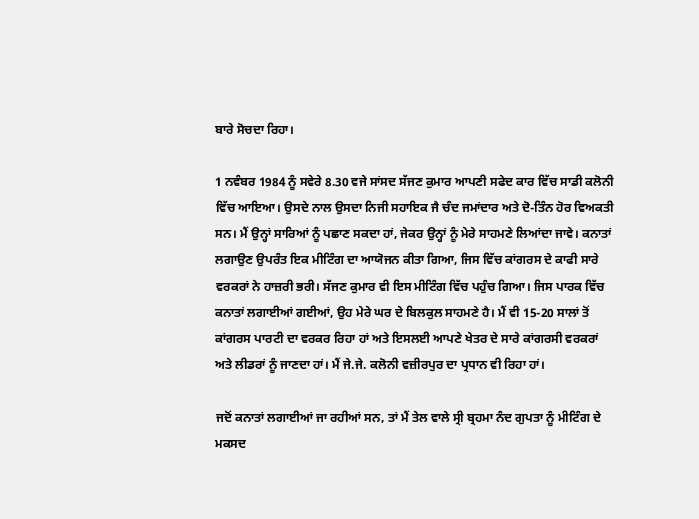ਬਾਰੇ ਸੋਚਦਾ ਰਿਹਾ।

1 ਨਵੰਬਰ 1984 ਨੂੰ ਸਵੇਰੇ 8.30 ਵਜੇ ਸਾਂਸਦ ਸੱਜਣ ਕੁਮਾਰ ਆਪਣੀ ਸਫੇਦ ਕਾਰ ਵਿੱਚ ਸਾਡੀ ਕਲੋਨੀ ਵਿੱਚ ਆਇਆ। ਉਸਦੇ ਨਾਲ ਉਸਦਾ ਨਿਜੀ ਸਹਾਇਕ ਜੈ ਚੰਦ ਜਮਾਂਦਾਰ ਅਤੇ ਦੋ-ਤਿੰਨ ਹੋਰ ਵਿਅਕਤੀ ਸਨ। ਮੈਂ ਉਨ੍ਹਾਂ ਸਾਰਿਆਂ ਨੂੰ ਪਛਾਣ ਸਕਦਾ ਹਾਂ, ਜੇਕਰ ਉਨ੍ਹਾਂ ਨੂੰ ਮੇਰੇ ਸਾਹਮਣੇ ਲਿਆਂਦਾ ਜਾਵੇ। ਕਨਾਤਾਂ ਲਗਾਉਣ ਉਪਰੰਤ ਇਕ ਮੀਟਿੰਗ ਦਾ ਆਯੋਜਨ ਕੀਤਾ ਗਿਆ, ਜਿਸ ਵਿੱਚ ਕਾਂਗਰਸ ਦੇ ਕਾਫੀ ਸਾਰੇ ਵਰਕਰਾਂ ਨੇ ਹਾਜ਼ਰੀ ਭਰੀ। ਸੱਜਣ ਕੁਮਾਰ ਵੀ ਇਸ ਮੀਟਿੰਗ ਵਿੱਚ ਪਹੁੰਚ ਗਿਆ। ਜਿਸ ਪਾਰਕ ਵਿੱਚ ਕਨਾਤਾਂ ਲਗਾਈਆਂ ਗਈਆਂ, ਉਹ ਮੇਰੇ ਘਰ ਦੇ ਬਿਲਕੁਲ ਸਾਹਮਣੇ ਹੈ। ਮੈਂ ਵੀ 15-20 ਸਾਲਾਂ ਤੋਂ ਕਾਂਗਰਸ ਪਾਰਟੀ ਦਾ ਵਰਕਰ ਰਿਹਾ ਹਾਂ ਅਤੇ ਇਸਲਈ ਆਪਣੇ ਖੇਤਰ ਦੇ ਸਾਰੇ ਕਾਂਗਰਸੀ ਵਰਕਰਾਂ ਅਤੇ ਲੀਡਰਾਂ ਨੂੰ ਜਾਣਦਾ ਹਾਂ। ਮੈਂ ਜੇ.ਜੇ. ਕਲੋਨੀ ਵਜ਼ੀਰਪੁਰ ਦਾ ਪ੍ਰਧਾਨ ਵੀ ਰਿਹਾ ਹਾਂ।

ਜਦੋਂ ਕਨਾਤਾਂ ਲਗਾਈਆਂ ਜਾ ਰਹੀਆਂ ਸਨ, ਤਾਂ ਮੈਂ ਤੇਲ ਵਾਲੇ ਸ੍ਰੀ ਬ੍ਰਹਮਾ ਨੰਦ ਗੁਪਤਾ ਨੂੰ ਮੀਟਿੰਗ ਦੇ ਮਕਸਦ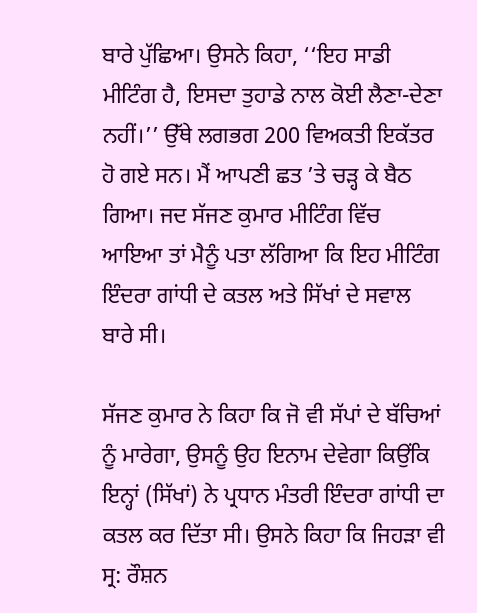ਬਾਰੇ ਪੁੱਛਿਆ। ਉਸਨੇ ਕਿਹਾ, ‘‘ਇਹ ਸਾਡੀ ਮੀਟਿੰਗ ਹੈ, ਇਸਦਾ ਤੁਹਾਡੇ ਨਾਲ ਕੋਈ ਲੈਣਾ-ਦੇਣਾ ਨਹੀਂ।’’ ਉੱਥੇ ਲਗਭਗ 200 ਵਿਅਕਤੀ ਇਕੱਤਰ ਹੋ ਗਏ ਸਨ। ਮੈਂ ਆਪਣੀ ਛਤ ’ਤੇ ਚੜ੍ਹ ਕੇ ਬੈਠ ਗਿਆ। ਜਦ ਸੱਜਣ ਕੁਮਾਰ ਮੀਟਿੰਗ ਵਿੱਚ ਆਇਆ ਤਾਂ ਮੈਨੂੰ ਪਤਾ ਲੱਗਿਆ ਕਿ ਇਹ ਮੀਟਿੰਗ ਇੰਦਰਾ ਗਾਂਧੀ ਦੇ ਕਤਲ ਅਤੇ ਸਿੱਖਾਂ ਦੇ ਸਵਾਲ ਬਾਰੇ ਸੀ।

ਸੱਜਣ ਕੁਮਾਰ ਨੇ ਕਿਹਾ ਕਿ ਜੋ ਵੀ ਸੱਪਾਂ ਦੇ ਬੱਚਿਆਂ ਨੂੰ ਮਾਰੇਗਾ, ਉਸਨੂੰ ਉਹ ਇਨਾਮ ਦੇਵੇਗਾ ਕਿਉਂਕਿ ਇਨ੍ਹਾਂ (ਸਿੱਖਾਂ) ਨੇ ਪ੍ਰਧਾਨ ਮੰਤਰੀ ਇੰਦਰਾ ਗਾਂਧੀ ਦਾ ਕਤਲ ਕਰ ਦਿੱਤਾ ਸੀ। ਉਸਨੇ ਕਿਹਾ ਕਿ ਜਿਹੜਾ ਵੀ ਸ੍ਰ: ਰੌਸ਼ਨ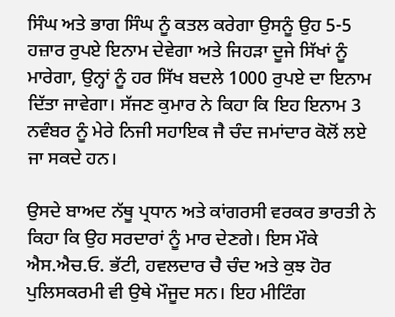ਸਿੰਘ ਅਤੇ ਭਾਗ ਸਿੰਘ ਨੂੰ ਕਤਲ ਕਰੇਗਾ ਉਸਨੂੰ ਉਹ 5-5 ਹਜ਼ਾਰ ਰੁਪਏ ਇਨਾਮ ਦੇਵੇਗਾ ਅਤੇ ਜਿਹੜਾ ਦੂਜੇ ਸਿੱਖਾਂ ਨੂੰ ਮਾਰੇਗਾ, ਉਨ੍ਹਾਂ ਨੂੰ ਹਰ ਸਿੱਖ ਬਦਲੇ 1000 ਰੁਪਏ ਦਾ ਇਨਾਮ ਦਿੱਤਾ ਜਾਵੇਗਾ। ਸੱਜਣ ਕੁਮਾਰ ਨੇ ਕਿਹਾ ਕਿ ਇਹ ਇਨਾਮ 3 ਨਵੰਬਰ ਨੂੰ ਮੇਰੇ ਨਿਜੀ ਸਹਾਇਕ ਜੈ ਚੰਦ ਜਮਾਂਦਾਰ ਕੋਲੋਂ ਲਏ ਜਾ ਸਕਦੇ ਹਨ।

ਉਸਦੇ ਬਾਅਦ ਨੱਥੂ ਪ੍ਰਧਾਨ ਅਤੇ ਕਾਂਗਰਸੀ ਵਰਕਰ ਭਾਰਤੀ ਨੇ ਕਿਹਾ ਕਿ ਉਹ ਸਰਦਾਰਾਂ ਨੂੰ ਮਾਰ ਦੇਣਗੇ। ਇਸ ਮੌਕੇ ਐਸ.ਐਚ.ਓ. ਭੱਟੀ, ਹਵਲਦਾਰ ਚੈ ਚੰਦ ਅਤੇ ਕੁਝ ਹੋਰ ਪੁਲਿਸਕਰਮੀ ਵੀ ਉਥੇ ਮੌਜੂਦ ਸਨ। ਇਹ ਮੀਟਿੰਗ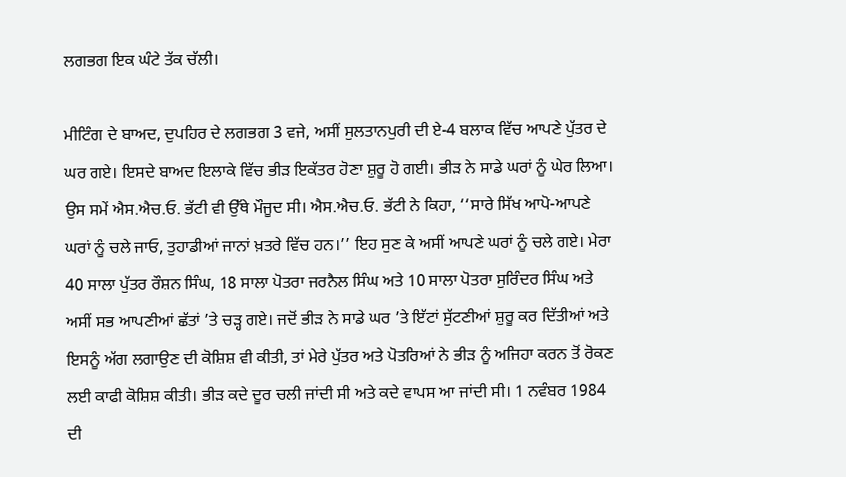ਲਗਭਗ ਇਕ ਘੰਟੇ ਤੱਕ ਚੱਲੀ।

ਮੀਟਿੰਗ ਦੇ ਬਾਅਦ, ਦੁਪਹਿਰ ਦੇ ਲਗਭਗ 3 ਵਜੇ, ਅਸੀਂ ਸੁਲਤਾਨਪੁਰੀ ਦੀ ਏ-4 ਬਲਾਕ ਵਿੱਚ ਆਪਣੇ ਪੁੱਤਰ ਦੇ ਘਰ ਗਏ। ਇਸਦੇ ਬਾਅਦ ਇਲਾਕੇ ਵਿੱਚ ਭੀੜ ਇਕੱਤਰ ਹੋਣਾ ਸ਼ੁਰੂ ਹੋ ਗਈ। ਭੀੜ ਨੇ ਸਾਡੇ ਘਰਾਂ ਨੂੰ ਘੇਰ ਲਿਆ। ਉਸ ਸਮੇਂ ਐਸ.ਐਚ.ਓ. ਭੱਟੀ ਵੀ ਉੱਥੇ ਮੌਜੂਦ ਸੀ। ਐਸ.ਐਚ.ਓ. ਭੱਟੀ ਨੇ ਕਿਹਾ, ‘‘ਸਾਰੇ ਸਿੱਖ ਆਪੋ-ਆਪਣੇ ਘਰਾਂ ਨੂੰ ਚਲੇ ਜਾਓ, ਤੁਹਾਡੀਆਂ ਜਾਨਾਂ ਖ਼ਤਰੇ ਵਿੱਚ ਹਨ।’’ ਇਹ ਸੁਣ ਕੇ ਅਸੀਂ ਆਪਣੇ ਘਰਾਂ ਨੂੰ ਚਲੇ ਗਏ। ਮੇਰਾ 40 ਸਾਲਾ ਪੁੱਤਰ ਰੌਸ਼ਨ ਸਿੰਘ, 18 ਸਾਲਾ ਪੋਤਰਾ ਜਰਨੈਲ ਸਿੰਘ ਅਤੇ 10 ਸਾਲਾ ਪੋਤਰਾ ਸੁਰਿੰਦਰ ਸਿੰਘ ਅਤੇ ਅਸੀਂ ਸਭ ਆਪਣੀਆਂ ਛੱਤਾਂ ’ਤੇ ਚੜ੍ਹ ਗਏ। ਜਦੋਂ ਭੀੜ ਨੇ ਸਾਡੇ ਘਰ ’ਤੇ ਇੱਟਾਂ ਸੁੱਟਣੀਆਂ ਸ਼ੁਰੂ ਕਰ ਦਿੱਤੀਆਂ ਅਤੇ ਇਸਨੂੰ ਅੱਗ ਲਗਾਉਣ ਦੀ ਕੋਸ਼ਿਸ਼ ਵੀ ਕੀਤੀ, ਤਾਂ ਮੇਰੇ ਪੁੱਤਰ ਅਤੇ ਪੋਤਰਿਆਂ ਨੇ ਭੀੜ ਨੂੰ ਅਜਿਹਾ ਕਰਨ ਤੋਂ ਰੋਕਣ ਲਈ ਕਾਫੀ ਕੋਸ਼ਿਸ਼ ਕੀਤੀ। ਭੀੜ ਕਦੇ ਦੂਰ ਚਲੀ ਜਾਂਦੀ ਸੀ ਅਤੇ ਕਦੇ ਵਾਪਸ ਆ ਜਾਂਦੀ ਸੀ। 1 ਨਵੰਬਰ 1984 ਦੀ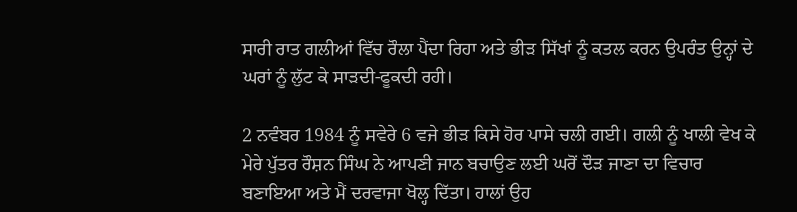ਸਾਰੀ ਰਾਤ ਗਲੀਆਂ ਵਿੱਚ ਰੌਲਾ ਪੈਂਦਾ ਰਿਹਾ ਅਤੇ ਭੀੜ ਸਿੱਖਾਂ ਨੂੰ ਕਤਲ ਕਰਨ ਉਪਰੰਤ ਉਨ੍ਹਾਂ ਦੇ ਘਰਾਂ ਨੂੰ ਲੁੱਟ ਕੇ ਸਾੜਦੀ-ਫੂਕਦੀ ਰਹੀ।

2 ਨਵੰਬਰ 1984 ਨੂੰ ਸਵੇਰੇ 6 ਵਜੇ ਭੀੜ ਕਿਸੇ ਹੋਰ ਪਾਸੇ ਚਲੀ ਗਈ। ਗਲੀ ਨੂੰ ਖਾਲੀ ਵੇਖ ਕੇ ਮੇਰੇ ਪੁੱਤਰ ਰੌਸ਼ਨ ਸਿੰਘ ਨੇ ਆਪਣੀ ਜਾਨ ਬਚਾਉਣ ਲਈ ਘਰੋਂ ਦੌੜ ਜਾਣਾ ਦਾ ਵਿਚਾਰ ਬਣਾਇਆ ਅਤੇ ਮੈਂ ਦਰਵਾਜਾ ਖੋਲ੍ਹ ਦਿੱਤਾ। ਹਾਲਾਂ ਉਹ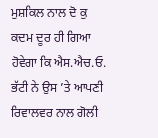ਮੁਸ਼ਕਿਲ ਨਾਲ ਦੋ ਕੁ ਕਦਮ ਦੂਰ ਹੀ ਗਿਆ ਹੋਵੇਗਾ ਕਿ ਐਸ.ਐਚ.ਓ. ਭੱਟੀ ਨੇ ਉਸ ’ਤੇ ਆਪਣੀ ਰਿਵਾਲਵਰ ਨਾਲ ਗੋਲੀ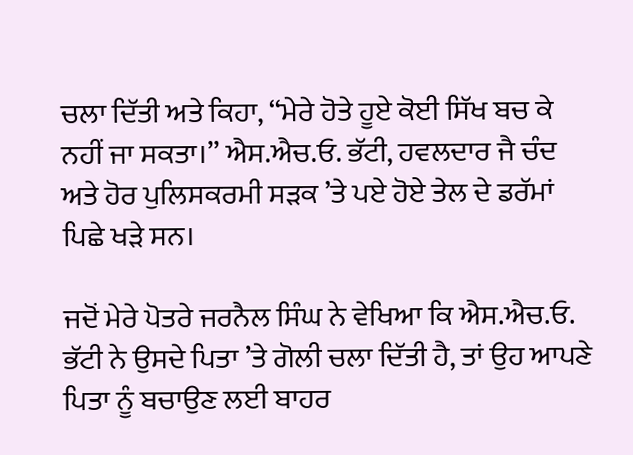ਚਲਾ ਦਿੱਤੀ ਅਤੇ ਕਿਹਾ, ‘‘ਮੇਰੇ ਹੋਤੇ ਹੂਏ ਕੋਈ ਸਿੱਖ ਬਚ ਕੇ ਨਹੀਂ ਜਾ ਸਕਤਾ।’’ ਐਸ.ਐਚ.ਓ. ਭੱਟੀ, ਹਵਲਦਾਰ ਜੈ ਚੰਦ ਅਤੇ ਹੋਰ ਪੁਲਿਸਕਰਮੀ ਸੜਕ ’ਤੇ ਪਏ ਹੋਏ ਤੇਲ ਦੇ ਡਰੱਮਾਂ ਪਿਛੇ ਖੜੇ ਸਨ।

ਜਦੋਂ ਮੇਰੇ ਪੋਤਰੇ ਜਰਨੈਲ ਸਿੰਘ ਨੇ ਵੇਖਿਆ ਕਿ ਐਸ.ਐਚ.ਓ. ਭੱਟੀ ਨੇ ਉਸਦੇ ਪਿਤਾ ’ਤੇ ਗੋਲੀ ਚਲਾ ਦਿੱਤੀ ਹੈ, ਤਾਂ ਉਹ ਆਪਣੇ ਪਿਤਾ ਨੂੰ ਬਚਾਉਣ ਲਈ ਬਾਹਰ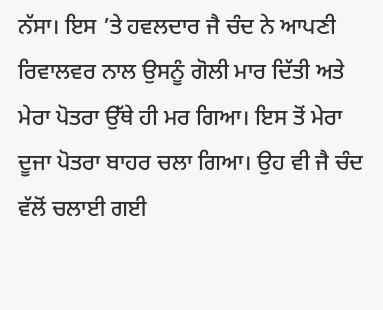ਨੱਸਾ। ਇਸ ’ਤੇ ਹਵਲਦਾਰ ਜੈ ਚੰਦ ਨੇ ਆਪਣੀ ਰਿਵਾਲਵਰ ਨਾਲ ਉਸਨੂੰ ਗੋਲੀ ਮਾਰ ਦਿੱਤੀ ਅਤੇ ਮੇਰਾ ਪੋਤਰਾ ਉੱਥੇ ਹੀ ਮਰ ਗਿਆ। ਇਸ ਤੋਂ ਮੇਰਾ ਦੂਜਾ ਪੋਤਰਾ ਬਾਹਰ ਚਲਾ ਗਿਆ। ਉਹ ਵੀ ਜੈ ਚੰਦ ਵੱਲੋਂ ਚਲਾਈ ਗਈ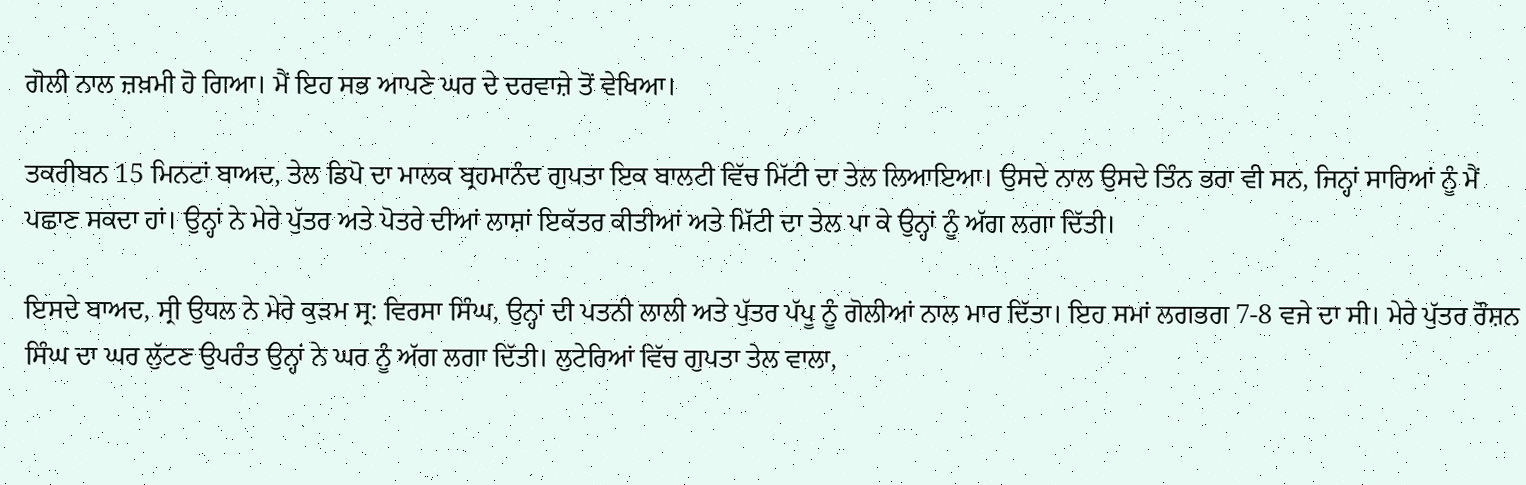ਗੋਲੀ ਨਾਲ ਜ਼ਖ਼ਮੀ ਹੋ ਗਿਆ। ਮੈਂ ਇਹ ਸਭ ਆਪਣੇ ਘਰ ਦੇ ਦਰਵਾਜ਼ੇ ਤੋਂ ਵੇਖਿਆ।

ਤਕਰੀਬਨ 15 ਮਿਨਟਾਂ ਬਾਅਦ, ਤੇਲ ਡਿਪੋ ਦਾ ਮਾਲਕ ਬ੍ਰਹਮਾਨੰਦ ਗੁਪਤਾ ਇਕ ਬਾਲਟੀ ਵਿੱਚ ਮਿੱਟੀ ਦਾ ਤੇਲ ਲਿਆਇਆ। ਉਸਦੇ ਨਾਲ ਉਸਦੇ ਤਿੰਨ ਭਰਾ ਵੀ ਸਨ, ਜਿਨ੍ਹਾਂ ਸਾਰਿਆਂ ਨੂੰ ਮੈਂ ਪਛਾਣ ਸਕਦਾ ਹਾਂ। ਉਨ੍ਹਾਂ ਨੇ ਮੇਰੇ ਪੁੱਤਰ ਅਤੇ ਪੋਤਰੇ ਦੀਆਂ ਲਾਸ਼ਾਂ ਇਕੱਤਰ ਕੀਤੀਆਂ ਅਤੇ ਮਿੱਟੀ ਦਾ ਤੇਲ ਪਾ ਕੇ ਉਨ੍ਹਾਂ ਨੂੰ ਅੱਗ ਲਗਾ ਦਿੱਤੀ।

ਇਸਦੇ ਬਾਅਦ, ਸ੍ਰੀ ਉਧਲ ਨੇ ਮੇਰੇ ਕੁੜਮ ਸ੍ਰ: ਵਿਰਸਾ ਸਿੰਘ, ਉਨ੍ਹਾਂ ਦੀ ਪਤਨੀ ਲਾਲੀ ਅਤੇ ਪੁੱਤਰ ਪੱਪੂ ਨੂੰ ਗੋਲੀਆਂ ਨਾਲ ਮਾਰ ਦਿੱਤਾ। ਇਹ ਸਮਾਂ ਲਗਭਗ 7-8 ਵਜੇ ਦਾ ਸੀ। ਮੇਰੇ ਪੁੱਤਰ ਰੌਸ਼ਨ ਸਿੰਘ ਦਾ ਘਰ ਲੁੱਟਣ ਉਪਰੰਤ ਉਨ੍ਹਾਂ ਨੇ ਘਰ ਨੂੰ ਅੱਗ ਲਗਾ ਦਿੱਤੀ। ਲੁਟੇਰਿਆਂ ਵਿੱਚ ਗੁਪਤਾ ਤੇਲ ਵਾਲਾ,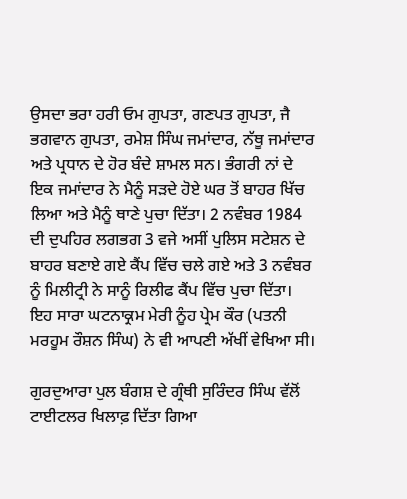ਉਸਦਾ ਭਰਾ ਹਰੀ ਓਮ ਗੁਪਤਾ, ਗਣਪਤ ਗੁਪਤਾ, ਜੈ ਭਗਵਾਨ ਗੁਪਤਾ, ਰਮੇਸ਼ ਸਿੰਘ ਜਮਾਂਦਾਰ, ਨੱਥੂ ਜਮਾਂਦਾਰ ਅਤੇ ਪ੍ਰਧਾਨ ਦੇ ਹੋਰ ਬੰਦੇ ਸ਼ਾਮਲ ਸਨ। ਭੰਗਰੀ ਨਾਂ ਦੇ ਇਕ ਜਮਾਂਦਾਰ ਨੇ ਮੈਨੂੰ ਸੜਦੇ ਹੋਏ ਘਰ ਤੋਂ ਬਾਹਰ ਖਿੱਚ ਲਿਆ ਅਤੇ ਮੈਨੂੰ ਥਾਣੇ ਪੁਚਾ ਦਿੱਤਾ। 2 ਨਵੰਬਰ 1984 ਦੀ ਦੁਪਹਿਰ ਲਗਭਗ 3 ਵਜੇ ਅਸੀਂ ਪੁਲਿਸ ਸਟੇਸ਼ਨ ਦੇ ਬਾਹਰ ਬਣਾਏ ਗਏ ਕੈਂਪ ਵਿੱਚ ਚਲੇ ਗਏ ਅਤੇ 3 ਨਵੰਬਰ ਨੂੰ ਮਿਲੀਟ੍ਰੀ ਨੇ ਸਾਨੂੰ ਰਿਲੀਫ ਕੈਂਪ ਵਿੱਚ ਪੁਚਾ ਦਿੱਤਾ। ਇਹ ਸਾਰਾ ਘਟਨਾਕ੍ਰਮ ਮੇਰੀ ਨੂੰਹ ਪ੍ਰੇਮ ਕੌਰ (ਪਤਨੀ ਮਰਹੂਮ ਰੌਸ਼ਨ ਸਿੰਘ) ਨੇ ਵੀ ਆਪਣੀ ਅੱਖੀਂ ਵੇਖਿਆ ਸੀ।

ਗੁਰਦੁਆਰਾ ਪੁਲ ਬੰਗਸ਼ ਦੇ ਗ੍ਰੰਥੀ ਸੁਰਿੰਦਰ ਸਿੰਘ ਵੱਲੋਂ ਟਾਈਟਲਰ ਖਿਲਾਫ਼ ਦਿੱਤਾ ਗਿਆ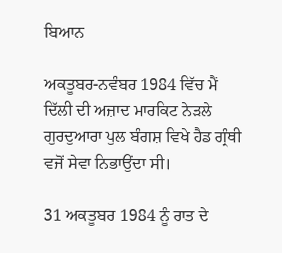ਬਿਆਨ

ਅਕਤੂਬਰ-ਨਵੰਬਰ 1984 ਵਿੱਚ ਮੈਂ ਦਿੱਲੀ ਦੀ ਅਜ਼ਾਦ ਮਾਰਕਿਟ ਨੇੜਲੇ ਗੁਰਦੁਆਰਾ ਪੁਲ ਬੰਗਸ਼ ਵਿਖੇ ਹੈਡ ਗ੍ਰੰਥੀ ਵਜੋਂ ਸੇਵਾ ਨਿਭਾਉਂਦਾ ਸੀ।

31 ਅਕਤੂਬਰ 1984 ਨੂੰ ਰਾਤ ਦੇ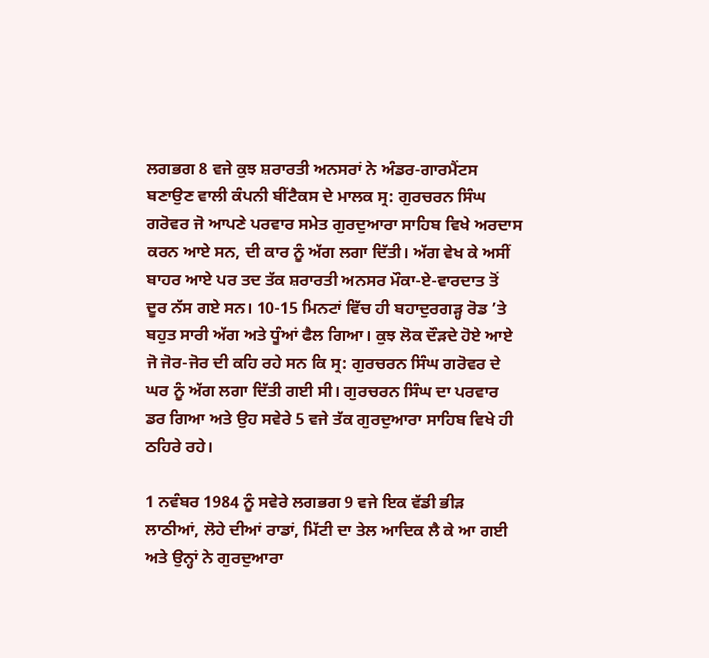ਲਗਭਗ 8 ਵਜੇ ਕੁਝ ਸ਼ਰਾਰਤੀ ਅਨਸਰਾਂ ਨੇ ਅੰਡਰ-ਗਾਰਮੈਂਟਸ ਬਣਾਉਣ ਵਾਲੀ ਕੰਪਨੀ ਬੀਂਟੈਕਸ ਦੇ ਮਾਲਕ ਸ੍ਰ: ਗੁਰਚਰਨ ਸਿੰਘ ਗਰੋਵਰ ਜੋ ਆਪਣੇ ਪਰਵਾਰ ਸਮੇਤ ਗੁਰਦੁਆਰਾ ਸਾਹਿਬ ਵਿਖੇ ਅਰਦਾਸ ਕਰਨ ਆਏ ਸਨ, ਦੀ ਕਾਰ ਨੂੰ ਅੱਗ ਲਗਾ ਦਿੱਤੀ। ਅੱਗ ਵੇਖ ਕੇ ਅਸੀਂ ਬਾਹਰ ਆਏ ਪਰ ਤਦ ਤੱਕ ਸ਼ਰਾਰਤੀ ਅਨਸਰ ਮੌਕਾ-ਏ-ਵਾਰਦਾਤ ਤੋਂ ਦੂਰ ਨੱਸ ਗਏ ਸਨ। 10-15 ਮਿਨਟਾਂ ਵਿੱਚ ਹੀ ਬਹਾਦੁਰਗੜ੍ਹ ਰੋਡ ’ਤੇ ਬਹੁਤ ਸਾਰੀ ਅੱਗ ਅਤੇ ਧੂੰਆਂ ਫੈਲ ਗਿਆ। ਕੁਝ ਲੋਕ ਦੌੜਦੇ ਹੋਏ ਆਏ ਜੋ ਜੋਰ-ਜੋਰ ਦੀ ਕਹਿ ਰਹੇ ਸਨ ਕਿ ਸ੍ਰ: ਗੁਰਚਰਨ ਸਿੰਘ ਗਰੋਵਰ ਦੇ ਘਰ ਨੂੰ ਅੱਗ ਲਗਾ ਦਿੱਤੀ ਗਈ ਸੀ। ਗੁਰਚਰਨ ਸਿੰਘ ਦਾ ਪਰਵਾਰ ਡਰ ਗਿਆ ਅਤੇ ਉਹ ਸਵੇਰੇ 5 ਵਜੇ ਤੱਕ ਗੁਰਦੁਆਰਾ ਸਾਹਿਬ ਵਿਖੇ ਹੀ ਠਹਿਰੇ ਰਹੇ।

1 ਨਵੰਬਰ 1984 ਨੂੰ ਸਵੇਰੇ ਲਗਭਗ 9 ਵਜੇ ਇਕ ਵੱਡੀ ਭੀੜ ਲਾਠੀਆਂ, ਲੋਹੇ ਦੀਆਂ ਰਾਡਾਂ, ਮਿੱਟੀ ਦਾ ਤੇਲ ਆਦਿਕ ਲੈ ਕੇ ਆ ਗਈ ਅਤੇ ਉਨ੍ਹਾਂ ਨੇ ਗੁਰਦੁਆਰਾ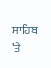ਸਾਹਿਬ ’ਤੇ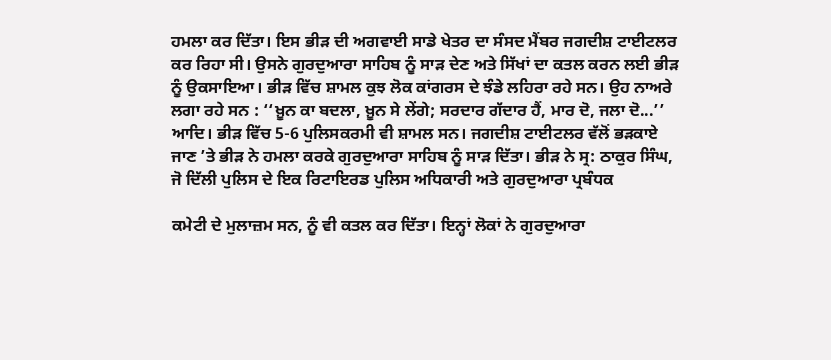ਹਮਲਾ ਕਰ ਦਿੱਤਾ। ਇਸ ਭੀੜ ਦੀ ਅਗਵਾਈ ਸਾਡੇ ਖੇਤਰ ਦਾ ਸੰਸਦ ਮੈਂਬਰ ਜਗਦੀਸ਼ ਟਾਈਟਲਰ ਕਰ ਰਿਹਾ ਸੀ। ਉਸਨੇ ਗੁਰਦੁਆਰਾ ਸਾਹਿਬ ਨੂੰ ਸਾੜ ਦੇਣ ਅਤੇ ਸਿੱਖਾਂ ਦਾ ਕਤਲ ਕਰਨ ਲਈ ਭੀੜ ਨੂੰ ਉਕਸਾਇਆ। ਭੀੜ ਵਿੱਚ ਸ਼ਾਮਲ ਕੁਝ ਲੋਕ ਕਾਂਗਰਸ ਦੇ ਝੰਡੇ ਲਹਿਰਾ ਰਹੇ ਸਨ। ਉਹ ਨਾਅਰੇ ਲਗਾ ਰਹੇ ਸਨ : ‘‘ਖ਼ੂਨ ਕਾ ਬਦਲਾ, ਖ਼ੂਨ ਸੇ ਲੇਂਗੇ; ਸਰਦਾਰ ਗੱਦਾਰ ਹੈਂ, ਮਾਰ ਦੋ, ਜਲਾ ਦੋ...’’ ਆਦਿ। ਭੀੜ ਵਿੱਚ 5-6 ਪੁਲਿਸਕਰਮੀ ਵੀ ਸ਼ਾਮਲ ਸਨ। ਜਗਦੀਸ਼ ਟਾਈਟਲਰ ਵੱਲੋਂ ਭੜਕਾਏ ਜਾਣ ’ਤੇ ਭੀੜ ਨੇ ਹਮਲਾ ਕਰਕੇ ਗੁਰਦੁਆਰਾ ਸਾਹਿਬ ਨੂੰ ਸਾੜ ਦਿੱਤਾ। ਭੀੜ ਨੇ ਸ੍ਰ: ਠਾਕੁਰ ਸਿੰਘ, ਜੋ ਦਿੱਲੀ ਪੁਲਿਸ ਦੇ ਇਕ ਰਿਟਾਇਰਡ ਪੁਲਿਸ ਅਧਿਕਾਰੀ ਅਤੇ ਗੁਰਦੁਆਰਾ ਪ੍ਰਬੰਧਕ

ਕਮੇਟੀ ਦੇ ਮੁਲਾਜ਼ਮ ਸਨ, ਨੂੰ ਵੀ ਕਤਲ ਕਰ ਦਿੱਤਾ। ਇਨ੍ਹਾਂ ਲੋਕਾਂ ਨੇ ਗੁਰਦੁਆਰਾ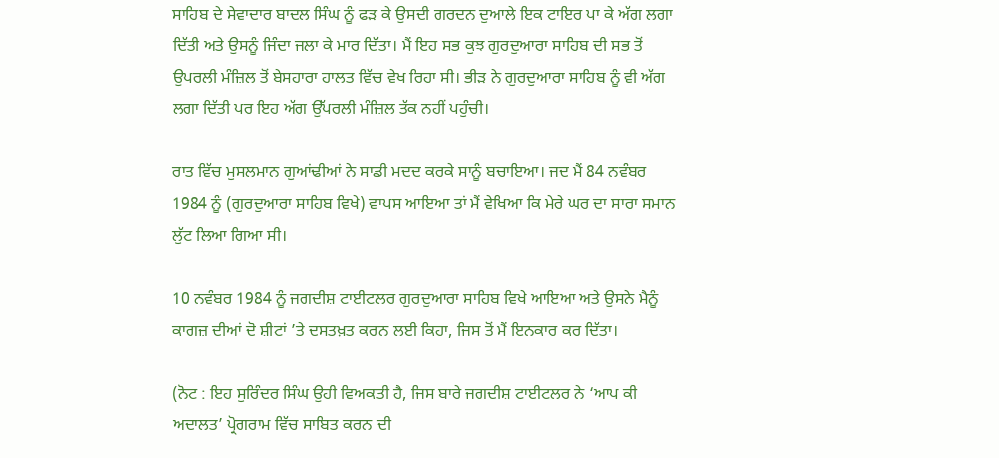ਸਾਹਿਬ ਦੇ ਸੇਵਾਦਾਰ ਬਾਦਲ ਸਿੰਘ ਨੂੰ ਫੜ ਕੇ ਉਸਦੀ ਗਰਦਨ ਦੁਆਲੇ ਇਕ ਟਾਇਰ ਪਾ ਕੇ ਅੱਗ ਲਗਾ ਦਿੱਤੀ ਅਤੇ ਉਸਨੂੰ ਜਿੰਦਾ ਜਲਾ ਕੇ ਮਾਰ ਦਿੱਤਾ। ਮੈਂ ਇਹ ਸਭ ਕੁਝ ਗੁਰਦੁਆਰਾ ਸਾਹਿਬ ਦੀ ਸਭ ਤੋਂ ਉਪਰਲੀ ਮੰਜ਼ਿਲ ਤੋਂ ਬੇਸਹਾਰਾ ਹਾਲਤ ਵਿੱਚ ਵੇਖ ਰਿਹਾ ਸੀ। ਭੀੜ ਨੇ ਗੁਰਦੁਆਰਾ ਸਾਹਿਬ ਨੂੰ ਵੀ ਅੱਗ ਲਗਾ ਦਿੱਤੀ ਪਰ ਇਹ ਅੱਗ ਉੱਪਰਲੀ ਮੰਜ਼ਿਲ ਤੱਕ ਨਹੀਂ ਪਹੁੰਚੀ।

ਰਾਤ ਵਿੱਚ ਮੁਸਲਮਾਨ ਗੁਆਂਢੀਆਂ ਨੇ ਸਾਡੀ ਮਦਦ ਕਰਕੇ ਸਾਨੂੰ ਬਚਾਇਆ। ਜਦ ਮੈਂ 84 ਨਵੰਬਰ 1984 ਨੂੰ (ਗੁਰਦੁਆਰਾ ਸਾਹਿਬ ਵਿਖੇ) ਵਾਪਸ ਆਇਆ ਤਾਂ ਮੈਂ ਵੇਖਿਆ ਕਿ ਮੇਰੇ ਘਰ ਦਾ ਸਾਰਾ ਸਮਾਨ ਲੁੱਟ ਲਿਆ ਗਿਆ ਸੀ।

10 ਨਵੰਬਰ 1984 ਨੂੰ ਜਗਦੀਸ਼ ਟਾਈਟਲਰ ਗੁਰਦੁਆਰਾ ਸਾਹਿਬ ਵਿਖੇ ਆਇਆ ਅਤੇ ਉਸਨੇ ਮੈਨੂੰ ਕਾਗਜ਼ ਦੀਆਂ ਦੋ ਸ਼ੀਟਾਂ ’ਤੇ ਦਸਤਖ਼ਤ ਕਰਨ ਲਈ ਕਿਹਾ, ਜਿਸ ਤੋਂ ਮੈਂ ਇਨਕਾਰ ਕਰ ਦਿੱਤਾ।

(ਨੋਟ : ਇਹ ਸੁਰਿੰਦਰ ਸਿੰਘ ਉਹੀ ਵਿਅਕਤੀ ਹੈ, ਜਿਸ ਬਾਰੇ ਜਗਦੀਸ਼ ਟਾਈਟਲਰ ਨੇ ‘ਆਪ ਕੀ ਅਦਾਲਤ’ ਪ੍ਰੋਗਰਾਮ ਵਿੱਚ ਸਾਬਿਤ ਕਰਨ ਦੀ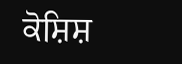ਕੋਸ਼ਿਸ਼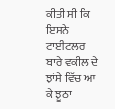ਕੀਤੀ ਸੀ ਕਿ ਇਸਨੇ ਟਾਈਟਲਰ ਬਾਰੇ ਵਕੀਲ ਦੇ ਝਾਂਸੇ ਵਿੱਚ ਆ ਕੇ ਝੂਠਾ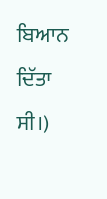ਬਿਆਨ ਦਿੱਤਾ ਸੀ।)